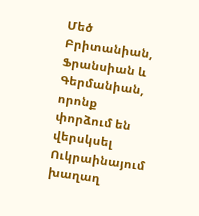Մեծ Բրիտանիան, Ֆրանսիան և Գերմանիան, որոնք փորձում են վերսկսել Ուկրաինայում խաղաղ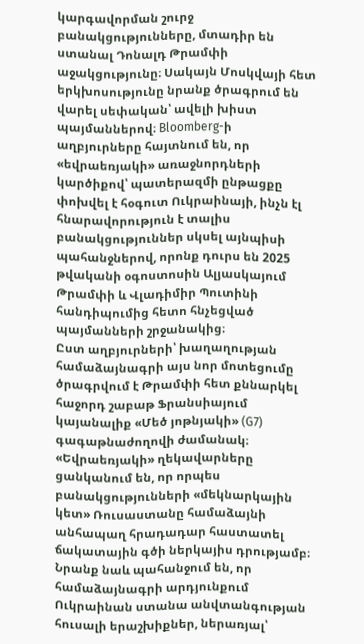կարգավորման շուրջ բանակցությունները, մտադիր են ստանալ Դոնալդ Թրամփի աջակցությունը։ Սակայն Մոսկվայի հետ երկխոսությունը նրանք ծրագրում են վարել սեփական՝ ավելի խիստ պայմաններով։ Bloomberg-ի աղբյուրները հայտնում են, որ «եվրաեռյակի» առաջնորդների կարծիքով՝ պատերազմի ընթացքը փոխվել է հօգուտ Ուկրաինայի, ինչն էլ հնարավորություն է տալիս բանակցություններ սկսել այնպիսի պահանջներով, որոնք դուրս են 2025 թվականի օգոստոսին Ալյասկայում Թրամփի և Վլադիմիր Պուտինի հանդիպումից հետո հնչեցված պայմանների շրջանակից։
Ըստ աղբյուրների՝ խաղաղության համաձայնագրի այս նոր մոտեցումը ծրագրվում է Թրամփի հետ քննարկել հաջորդ շաբաթ Ֆրանսիայում կայանալիք «Մեծ յոթնյակի» (G7) գագաթնաժողովի ժամանակ։ «Եվրաեռյակի» ղեկավարները ցանկանում են, որ որպես բանակցությունների «մեկնարկային կետ» Ռուսաստանը համաձայնի անհապաղ հրադադար հաստատել ճակատային գծի ներկայիս դրությամբ։ Նրանք նաև պահանջում են, որ համաձայնագրի արդյունքում Ուկրաինան ստանա անվտանգության հուսալի երաշխիքներ, ներառյալ՝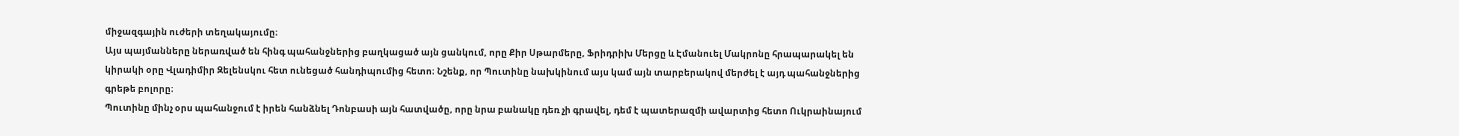միջազգային ուժերի տեղակայումը։
Այս պայմանները ներառված են հինգ պահանջներից բաղկացած այն ցանկում, որը Քիր Սթարմերը, Ֆրիդրիխ Մերցը և Էմանուել Մակրոնը հրապարակել են կիրակի օրը Վլադիմիր Զելենսկու հետ ունեցած հանդիպումից հետո։ Նշենք, որ Պուտինը նախկինում այս կամ այն տարբերակով մերժել է այդ պահանջներից գրեթե բոլորը։
Պուտինը մինչ օրս պահանջում է իրեն հանձնել Դոնբասի այն հատվածը, որը նրա բանակը դեռ չի գրավել, դեմ է պատերազմի ավարտից հետո Ուկրաինայում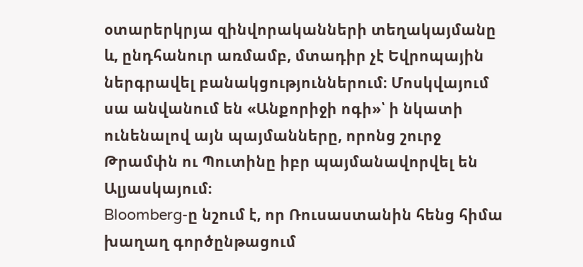օտարերկրյա զինվորականների տեղակայմանը և, ընդհանուր առմամբ, մտադիր չէ Եվրոպային ներգրավել բանակցություններում։ Մոսկվայում սա անվանում են «Անքորիջի ոգի»՝ ի նկատի ունենալով այն պայմանները, որոնց շուրջ Թրամփն ու Պուտինը իբր պայմանավորվել են Ալյասկայում։
Bloomberg-ը նշում է, որ Ռուսաստանին հենց հիմա խաղաղ գործընթացում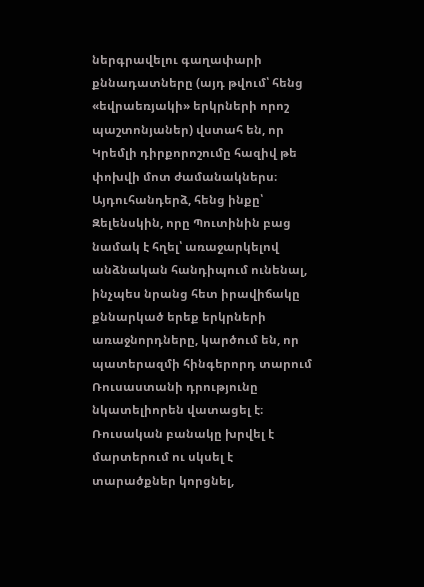ներգրավելու գաղափարի քննադատները (այդ թվում՝ հենց «եվրաեռյակի» երկրների որոշ պաշտոնյաներ) վստահ են, որ Կրեմլի դիրքորոշումը հազիվ թե փոխվի մոտ ժամանակներս։
Այդուհանդերձ, հենց ինքը՝ Զելենսկին, որը Պուտինին բաց նամակ է հղել՝ առաջարկելով անձնական հանդիպում ունենալ, ինչպես նրանց հետ իրավիճակը քննարկած երեք երկրների առաջնորդները, կարծում են, որ պատերազմի հինգերորդ տարում Ռուսաստանի դրությունը նկատելիորեն վատացել է։ Ռուսական բանակը խրվել է մարտերում ու սկսել է տարածքներ կորցնել,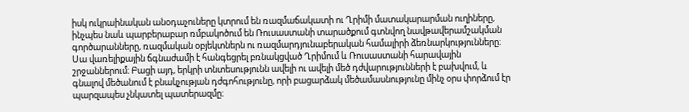իսկ ուկրաինական անօդաչուները կտրում են ռազմաճակատի ու Ղրիմի մատակարարման ուղիները, ինչպես նաև պարբերաբար ռմբակոծում են Ռուսաստանի տարածքում գտնվող նավթավերամշակման գործարանները, ռազմական օբյեկտներն ու ռազմարդյունաբերական համալիրի ձեռնարկությունները։
Սա վառելիքային ճգնաժամի է հանգեցրել բռնակցված Ղրիմում և Ռուսաստանի հարավային շրջաններում։ Բացի այդ, երկրի տնտեսությունն ավելի ու ավելի մեծ դժվարությունների է բախվում, և գնալով մեծանում է բնակչության դժգոհությունը, որի բացարձակ մեծամասնությունը մինչ օրս փորձում էր պարզապես չնկատել պատերազմը։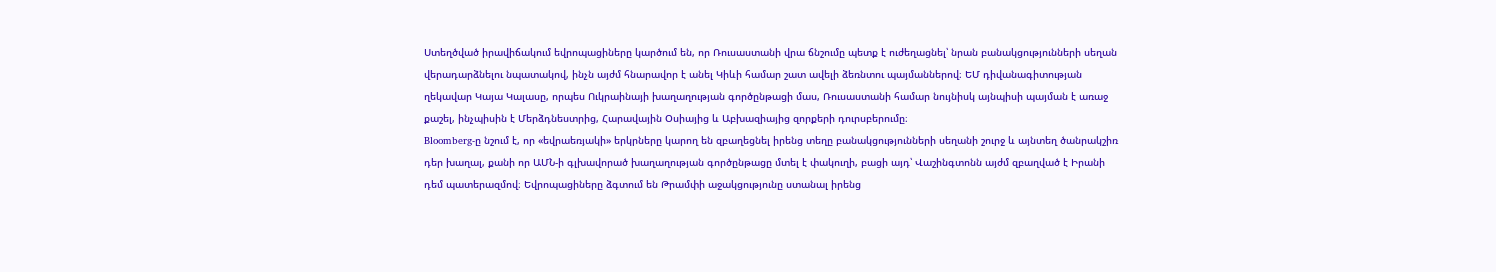Ստեղծված իրավիճակում եվրոպացիները կարծում են, որ Ռուսաստանի վրա ճնշումը պետք է ուժեղացնել՝ նրան բանակցությունների սեղան վերադարձնելու նպատակով, ինչն այժմ հնարավոր է անել Կիևի համար շատ ավելի ձեռնտու պայմաններով։ ԵՄ դիվանագիտության ղեկավար Կայա Կալասը, որպես Ուկրաինայի խաղաղության գործընթացի մաս, Ռուսաստանի համար նույնիսկ այնպիսի պայման է առաջ քաշել, ինչպիսին է Մերձդնեստրից, Հարավային Օսիայից և Աբխազիայից զորքերի դուրսբերումը։
Bloomberg-ը նշում է, որ «եվրաեռյակի» երկրները կարող են զբաղեցնել իրենց տեղը բանակցությունների սեղանի շուրջ և այնտեղ ծանրակշիռ դեր խաղալ, քանի որ ԱՄՆ-ի գլխավորած խաղաղության գործընթացը մտել է փակուղի, բացի այդ՝ Վաշինգտոնն այժմ զբաղված է Իրանի դեմ պատերազմով։ Եվրոպացիները ձգտում են Թրամփի աջակցությունը ստանալ իրենց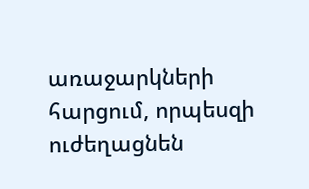առաջարկների հարցում, որպեսզի ուժեղացնեն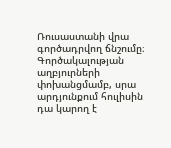Ռուսաստանի վրա գործադրվող ճնշումը։ Գործակալության աղբյուրների փոխանցմամբ, սրա արդյունքում հուլիսին դա կարող է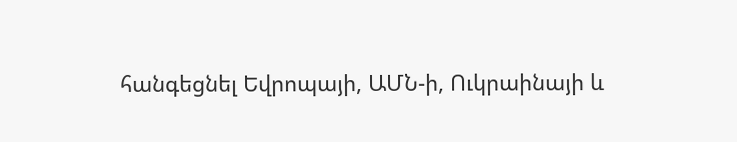հանգեցնել Եվրոպայի, ԱՄՆ-ի, Ուկրաինայի և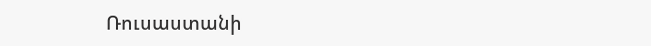Ռուսաստանի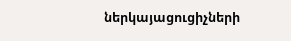ներկայացուցիչների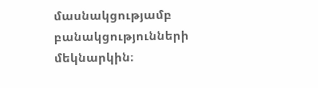մասնակցությամբ բանակցությունների մեկնարկին։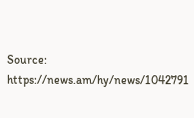Source: https://news.am/hy/news/1042791